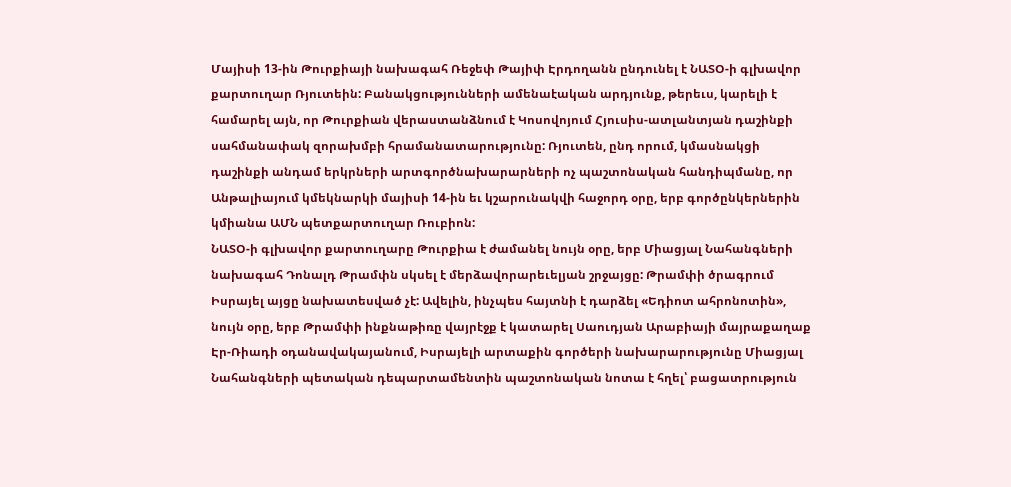Մայիսի 13-ին Թուրքիայի նախագահ Ռեջեփ Թայիփ Էրդողանն ընդունել է ՆԱՏՕ-ի գլխավոր քարտուղար Ռյուտեին: Բանակցությունների ամենաէական արդյունք, թերեւս, կարելի է համարել այն, որ Թուրքիան վերաստանձնում է Կոսովոյում Հյուսիս-ատլանտյան դաշինքի սահմանափակ զորախմբի հրամանատարությունը: Ռյուտեն, ընդ որում, կմասնակցի դաշինքի անդամ երկրների արտգործնախարարների ոչ պաշտոնական հանդիպմանը, որ Անթալիայում կմեկնարկի մայիսի 14-ին եւ կշարունակվի հաջորդ օրը, երբ գործընկերներին կմիանա ԱՄՆ պետքարտուղար Ռուբիոն:
ՆԱՏՕ-ի գլխավոր քարտուղարը Թուրքիա է ժամանել նույն օրը, երբ Միացյալ Նահանգների նախագահ Դոնալդ Թրամփն սկսել է մերձավորարեւելյան շրջայցը: Թրամփի ծրագրում Իսրայել այցը նախատեսված չէ: Ավելին, ինչպես հայտնի է դարձել «Եդիոտ ահրոնոտին», նույն օրը, երբ Թրամփի ինքնաթիռը վայրէջք է կատարել Սաուդյան Արաբիայի մայրաքաղաք Էր-Ռիադի օդանավակայանում, Իսրայելի արտաքին գործերի նախարարությունը Միացյալ Նահանգների պետական դեպարտամենտին պաշտոնական նոտա է հղել՝ բացատրություն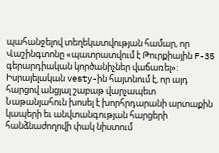պահանջելով տեղեկատվության համար, որ Վաշինգտոնը «պատրատվում է Թուրքիային F-35 գերարդիական կործանիչներ վաճառել»:
Իսրայելական vesty-ին հայտնում է, որ այդ հարցով անցյալ շաբաթ վարչապետ Նաթանյահուն խոսել է խորհրդարանի արտաքին կապերի եւ անվտանգության հարցերի հանձնաժողովի փակ նիստում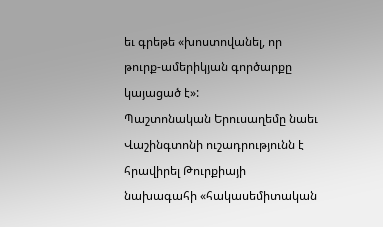եւ գրեթե «խոստովանել, որ թուրք-ամերիկյան գործարքը կայացած է»:
Պաշտոնական Երուսաղեմը նաեւ Վաշինգտոնի ուշադրությունն է հրավիրել Թուրքիայի նախագահի «հակասեմիտական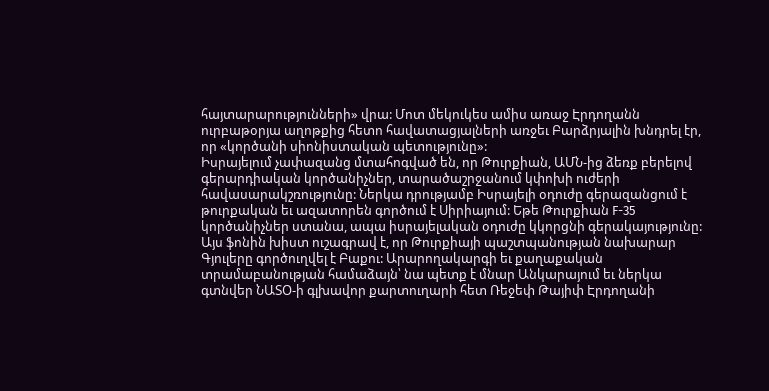հայտարարությունների» վրա: Մոտ մեկուկես ամիս առաջ Էրդողանն ուրբաթօրյա աղոթքից հետո հավատացյալների առջեւ Բարձրյալին խնդրել էր, որ «կործանի սիոնիստական պետությունը»:
Իսրայելում չափազանց մտահոգված են, որ Թուրքիան, ԱՄՆ-ից ձեռք բերելով գերարդիական կործանիչներ, տարածաշրջանում կփոխի ուժերի հավասարակշռությունը: Ներկա դրությամբ Իսրայելի օդուժը գերազանցում է թուրքական եւ ազատորեն գործում է Սիրիայում: Եթե Թուրքիան F-35 կործանիչներ ստանա, ապա իսրայելական օդուժը կկորցնի գերակայությունը:
Այս ֆոնին խիստ ուշագրավ է, որ Թուրքիայի պաշտպանության նախարար Գյուլերը գործուղվել է Բաքու: Արարողակարգի եւ քաղաքական տրամաբանության համաձայն՝ նա պետք է մնար Անկարայում եւ ներկա գտնվեր ՆԱՏՕ-ի գլխավոր քարտուղարի հետ Ռեջեփ Թայիփ Էրդողանի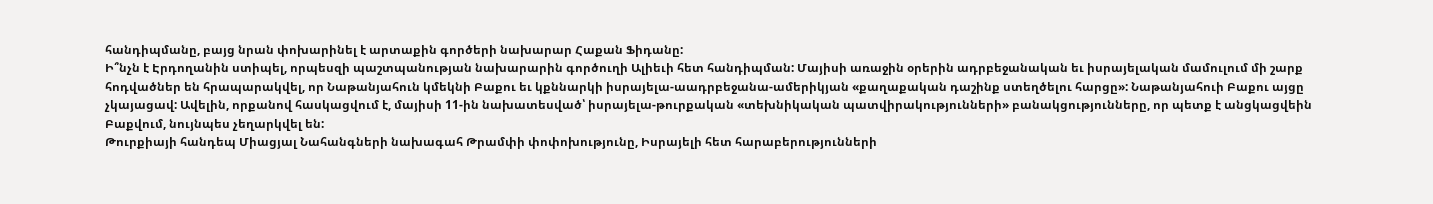հանդիպմանը, բայց նրան փոխարինել է արտաքին գործերի նախարար Հաքան Ֆիդանը:
Ի՞նչն է Էրդողանին ստիպել, որպեսզի պաշտպանության նախարարին գործուղի Ալիեւի հետ հանդիպման: Մայիսի առաջին օրերին ադրբեջանական եւ իսրայելական մամուլում մի շարք հոդվածներ են հրապարակվել, որ Նաթանյահուն կմեկնի Բաքու եւ կքննարկի իսրայելա-աադրբեջանա-ամերիկյան «քաղաքական դաշինք ստեղծելու հարցը»: Նաթանյահուի Բաքու այցը չկայացավ: Ավելին, որքանով հասկացվում է, մայիսի 11-ին նախատեսված՝ իսրայելա-թուրքական «տեխնիկական պատվիրակությունների» բանակցությունները, որ պետք է անցկացվեին Բաքվում, նույնպես չեղարկվել են:
Թուրքիայի հանդեպ Միացյալ Նահանգների նախագահ Թրամփի փոփոխությունը, Իսրայելի հետ հարաբերությունների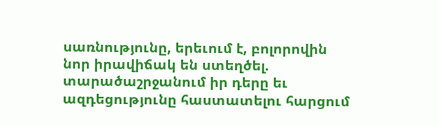սառնությունը, երեւում է, բոլորովին նոր իրավիճակ են ստեղծել. տարածաշրջանում իր դերը եւ ազդեցությունը հաստատելու հարցում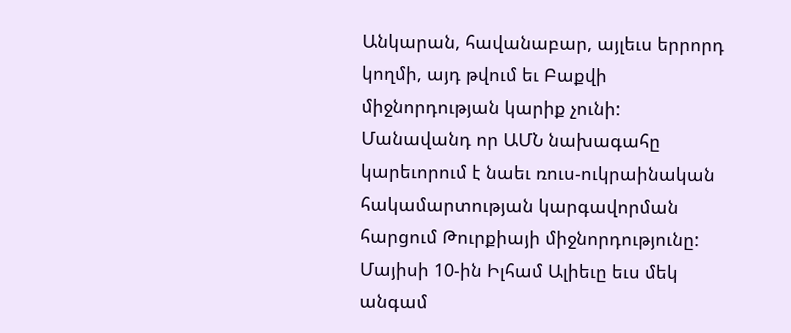Անկարան, հավանաբար, այլեւս երրորդ կողմի, այդ թվում եւ Բաքվի միջնորդության կարիք չունի: Մանավանդ որ ԱՄՆ նախագահը կարեւորում է նաեւ ռուս-ուկրաինական հակամարտության կարգավորման հարցում Թուրքիայի միջնորդությունը:
Մայիսի 10-ին Իլհամ Ալիեւը եւս մեկ անգամ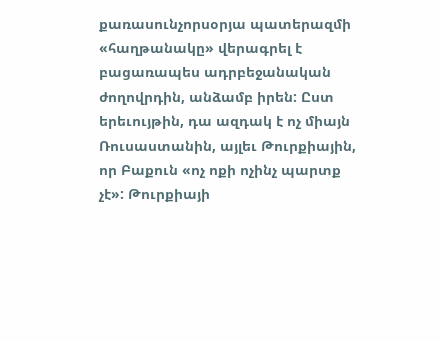քառասունչորսօրյա պատերազմի «հաղթանակը» վերագրել է բացառապես ադրբեջանական ժողովրդին, անձամբ իրեն: Ըստ երեւույթին, դա ազդակ է ոչ միայն Ռուսաստանին, այլեւ Թուրքիային, որ Բաքուն «ոչ ոքի ոչինչ պարտք չէ»: Թուրքիայի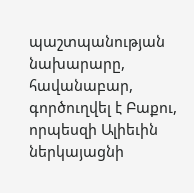պաշտպանության նախարարը, հավանաբար, գործուղվել է Բաքու, որպեսզի Ալիեւին ներկայացնի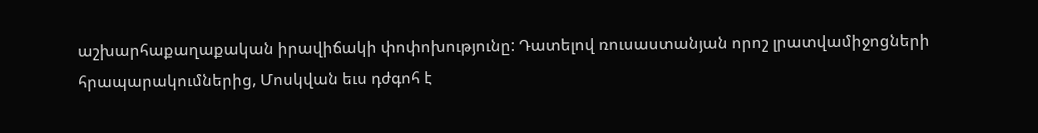աշխարհաքաղաքական իրավիճակի փոփոխությունը: Դատելով ռուսաստանյան որոշ լրատվամիջոցների հրապարակումներից, Մոսկվան եւս դժգոհ է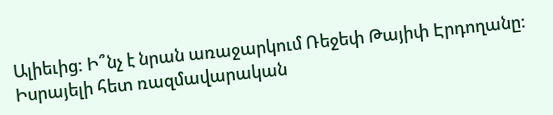Ալիեւից: Ի՞նչ է նրան առաջարկում Ռեջեփ Թայիփ Էրդողանը: Իսրայելի հետ ռազմավարական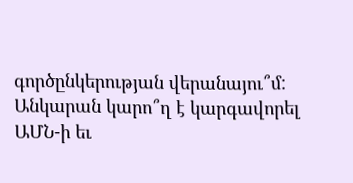գործընկերության վերանայու՞մ: Անկարան կարո՞ղ է կարգավորել ԱՄՆ-ի եւ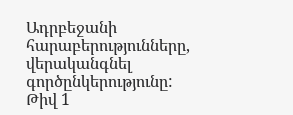Ադրբեջանի հարաբերությունները, վերականգնել գործընկերությունը:
Թիվ 1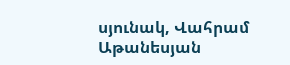սյունակ, Վահրամ Աթանեսյան